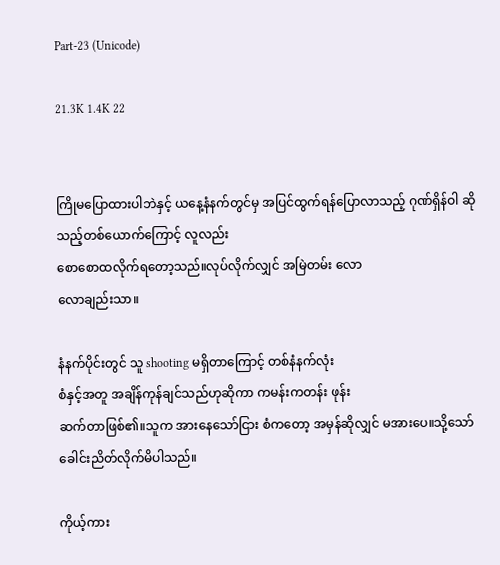Part-23 (Unicode)

21.3K 1.4K 22


ကြိုမပြောထားပါဘဲနှင့် ယနေ့နံနက်တွင်မှ အပြင်ထွက်ရန်ပြောလာသည့် ဂုဏ်ရှိန်ဝါ ဆိုသည့်တစ်ယောက်ကြောင့် လူလည်း
စောစောထလိုက်ရတော့သည်။လုပ်လိုက်လျှင် အမြဲတမ်း လော
လောချည်းသာ။

နံနက်ပိုင်းတွင် သူ shooting မရှိတာကြောင့် တစ်နံနက်လုံး
စံနှင့်အတူ အချိန်ကုန်ချင်သည်ဟုဆိုကာ ကမန်းကတန်း ဖုန်း
ဆက်တာဖြစ်၏။သူက အားနေသော်ငြား စံကတော့ အမှန်ဆိုလျှင် မအားပေ။သို့သော် ခေါင်းညိတ်လိုက်မိပါသည်။

ကိုယ့်ကား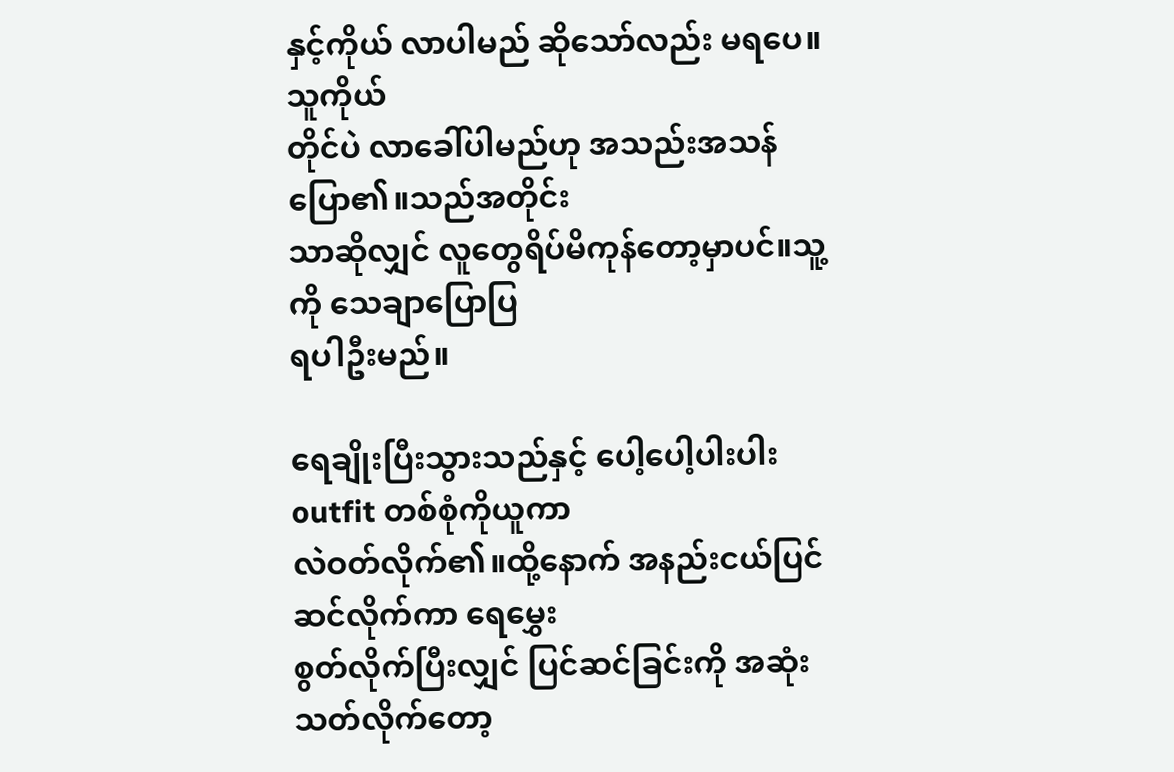နှင့်ကိုယ် လာပါမည် ဆိုသော်လည်း မရပေ။သူကိုယ်
တိုင်ပဲ လာခေါ်ပါမည်ဟု အသည်းအသန်ပြော၏။သည်အတိုင်း
သာဆိုလျှင် လူတွေရိပ်မိကုန်တော့မှာပင်။သူ့ကို သေချာပြောပြ
ရပါဦးမည်။

ရေချိုးပြီးသွားသည်နှင့် ပေါ့ပေါ့ပါးပါး outfit တစ်စုံကိုယူကာ
လဲဝတ်လိုက်၏။ထို့နောက် အနည်းငယ်ပြင်ဆင်လိုက်ကာ ရေမွှေး
စွတ်လိုက်ပြီးလျှင် ပြင်ဆင်ခြင်းကို အဆုံးသတ်လိုက်တော့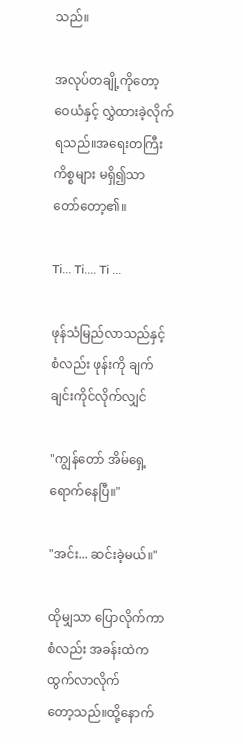သည်။

အလုပ်တချို့ကိုတော့ ဝေယံနှင့် လွှဲထားခဲ့လိုက်ရသည်။အရေးတကြီးကိစ္စများ မရှိ၍သာ တော်တော့၏။

Ti... Ti.... Ti ...

ဖုန်သံမြည်လာသည်နှင့် စံလည်း ဖုန်းကို ချက်ချင်းကိုင်လိုက်လျှင်

"ကျွန်တော် အိမ်ရှေ့ရောက်နေပြီ။"

"အင်း... ဆင်းခဲ့မယ်။"

ထိုမျှသာ ပြောလိုက်ကာ စံလည်း အခန်းထဲက ထွက်လာလိုက်
တော့သည်။ထို့နောက်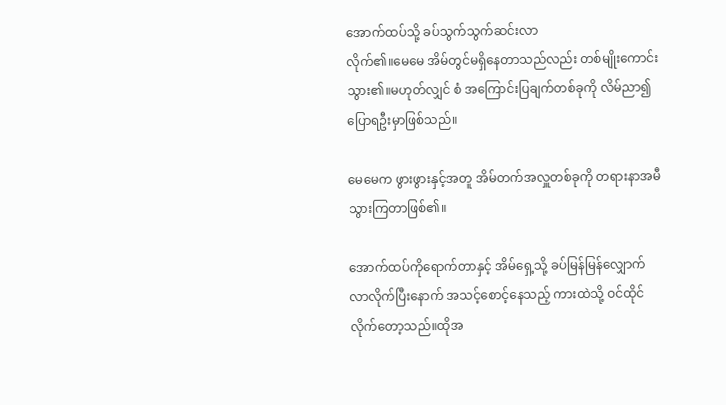အောက်ထပ်သို့ ခပ်သွက်သွက်ဆင်းလာ
လိုက်၏။မေမေ အိမ်တွင်မရှိနေတာသည်လည်း တစ်မျိုးကောင်း
သွား၏။မဟုတ်လျှင် စံ အကြောင်းပြချက်တစ်ခုကို လိမ်ညာ‌၍
ပြောရဦးမှာဖြစ်သည်။

မေမေက ဖွားဖွားနှင့်အတူ အိမ်တက်အလှူတစ်ခုကို တရားနာအမီ
သွားကြတာဖြစ်၏။

အောက်ထပ်ကိုရောက်တာနှင့် အိမ်ရှေ့သို့ ခပ်မြန်မြန်လျှောက်
လာလိုက်ပြီးနောက် အသင့်စောင့်နေသည့် ကားထဲသို့ ဝင်ထိုင်
လိုက်တော့သည်။ထိုအ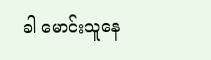ခါ မောင်းသူနေ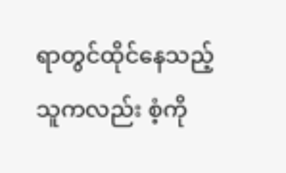ရာတွင်ထိုင်နေသည့်
သူကလည်း စံ့ကို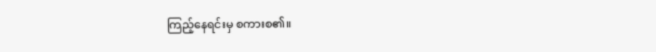ကြည့်နေရင်းမှ စကားစ၏။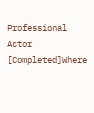Professional Actor [Completed]Where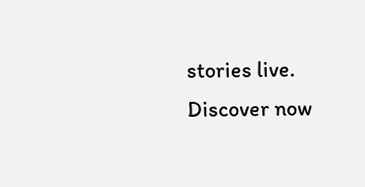stories live. Discover now